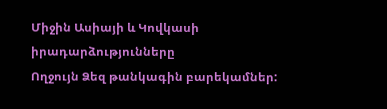Միջին Ասիայի և Կովկասի իրադարձությունները
Ողջույն Ձեզ թանկագին բարեկամներ: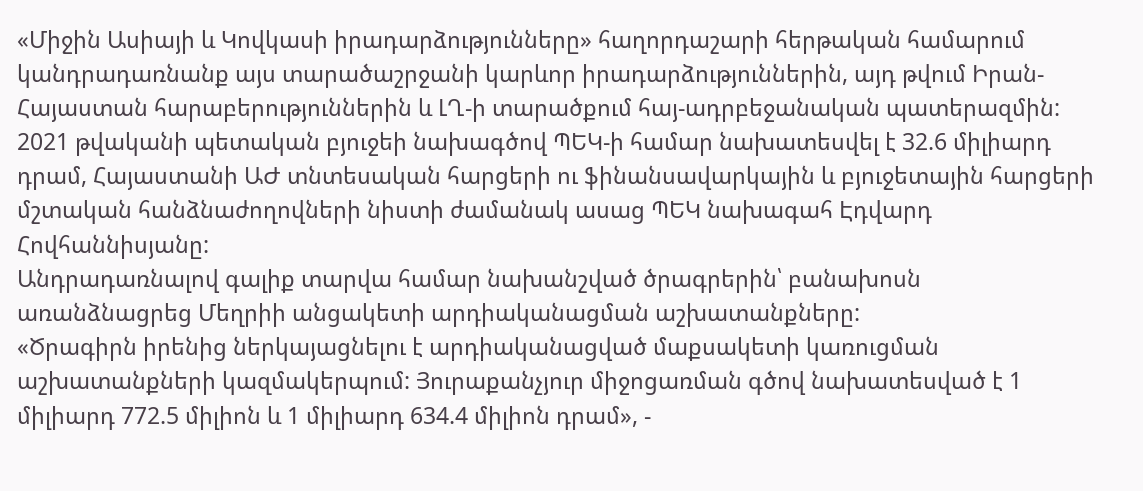«Միջին Ասիայի և Կովկասի իրադարձությունները» հաղորդաշարի հերթական համարում կանդրադառնանք այս տարածաշրջանի կարևոր իրադարձություններին, այդ թվում Իրան-Հայաստան հարաբերություններին և ԼՂ-ի տարածքում հայ-ադրբեջանական պատերազմին:
2021 թվականի պետական բյուջեի նախագծով ՊԵԿ-ի համար նախատեսվել է 32.6 միլիարդ դրամ, Հայաստանի ԱԺ տնտեսական հարցերի ու ֆինանսավարկային և բյուջետային հարցերի մշտական հանձնաժողովների նիստի ժամանակ ասաց ՊԵԿ նախագահ Էդվարդ Հովհաննիսյանը:
Անդրադառնալով գալիք տարվա համար նախանշված ծրագրերին՝ բանախոսն առանձնացրեց Մեղրիի անցակետի արդիականացման աշխատանքները:
«Ծրագիրն իրենից ներկայացնելու է արդիականացված մաքսակետի կառուցման աշխատանքների կազմակերպում: Յուրաքանչյուր միջոցառման գծով նախատեսված է 1 միլիարդ 772.5 միլիոն և 1 միլիարդ 634.4 միլիոն դրամ», -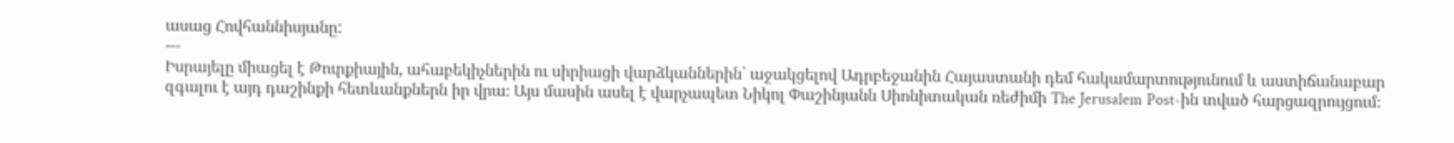ասաց Հովհաննիսյանը:
---
Իսրայելը միացել է Թուրքիային, ահաբեկիչներին ու սիրիացի վարձկաններին՝ աջակցելով Ադրբեջանին Հայաստանի դեմ հակամարտությունում և աստիճանաբար զգալու է այդ դաշինքի հետևանքներն իր վրա։ Այս մասին ասել է վարչապետ Նիկոլ Փաշինյանն Սիոնիտական ռեժիմի The Jerusalem Post-ին տված հարցազրույցում։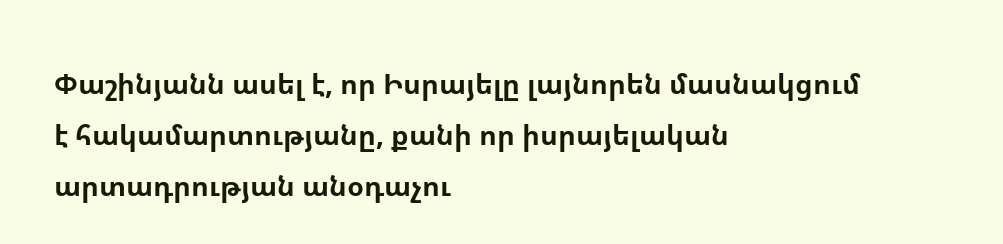Փաշինյանն ասել է, որ Իսրայելը լայնորեն մասնակցում է հակամարտությանը, քանի որ իսրայելական արտադրության անօդաչու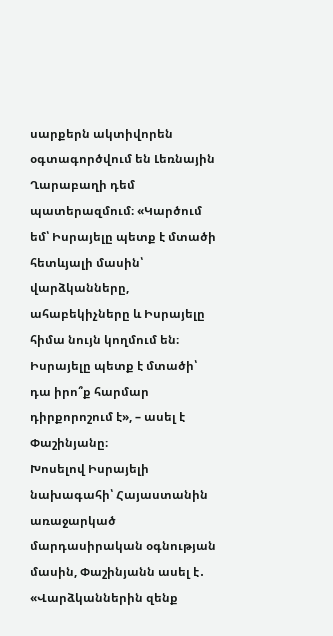սարքերն ակտիվորեն օգտագործվում են Լեռնային Ղարաբաղի դեմ պատերազմում։ «Կարծում եմ՝ Իսրայելը պետք է մտածի հետևյալի մասին՝ վարձկանները, ահաբեկիչները և Իսրայելը հիմա նույն կողմում են։ Իսրայելը պետք է մտածի՝ դա իրո՞ք հարմար դիրքորոշում է», – ասել է Փաշինյանը։
Խոսելով Իսրայելի նախագահի՝ Հայաստանին առաջարկած մարդասիրական օգնության մասին, Փաշինյանն ասել է․ «Վարձկաններին զենք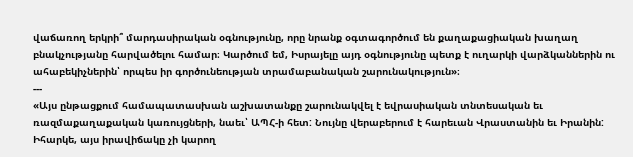վաճառող երկրի՞ մարդասիրական օգնությունը, որը նրանք օգտագործում են քաղաքացիական խաղաղ բնակչությանը հարվածելու համար։ Կարծում եմ, Իսրայելը այդ օգնությունը պետք է ուղարկի վարձկաններին ու ահաբեկիչներին՝ որպես իր գործունեության տրամաբանական շարունակություն»։
---
«Այս ընթացքում համապատասխան աշխատանքը շարունակվել է եվրասիական տնտեսական եւ ռազմաքաղաքական կառույցների, նաեւ՝ ԱՊՀ-ի հետ: Նույնը վերաբերում է հարեւան Վրաստանին եւ Իրանին:
Իհարկե, այս իրավիճակը չի կարող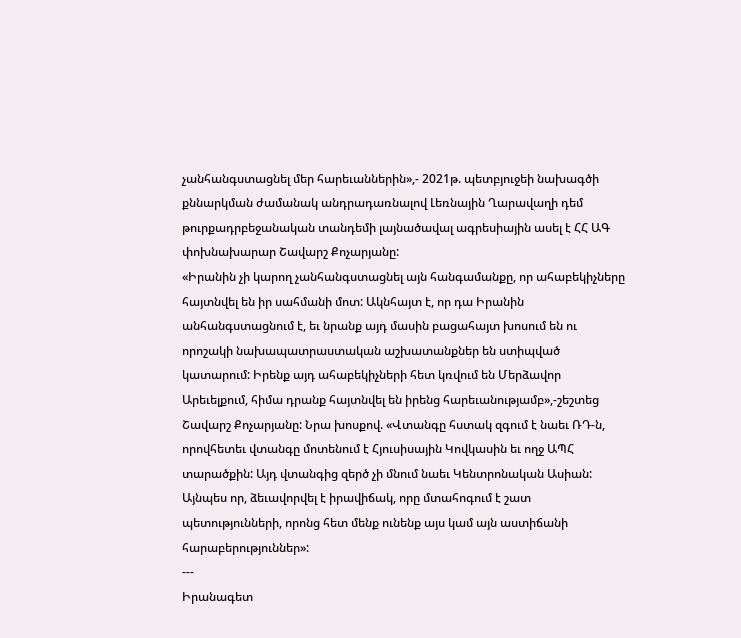չանհանգստացնել մեր հարեւաններին»,- 2021թ. պետբյուջեի նախագծի քննարկման ժամանակ անդրադառնալով Լեռնային Ղարավաղի դեմ թուրքադրբեջանական տանդեմի լայնածավալ ագրեսիային ասել է ՀՀ ԱԳ փոխնախարար Շավարշ Քոչարյանը:
«Իրանին չի կարող չանհանգստացնել այն հանգամանքը, որ ահաբեկիչները հայտնվել են իր սահմանի մոտ: Ակնհայտ է, որ դա Իրանին անհանգստացնում է, եւ նրանք այդ մասին բացահայտ խոսում են ու որոշակի նախապատրաստական աշխատանքներ են ստիպված կատարում: Իրենք այդ ահաբեկիչների հետ կռվում են Մերձավոր Արեւելքում, հիմա դրանք հայտնվել են իրենց հարեւանությամբ»,-շեշտեց Շավարշ Քոչարյանը: Նրա խոսքով. «Վտանգը հստակ զգում է նաեւ ՌԴ-ն, որովհետեւ վտանգը մոտենում է Հյուսիսային Կովկասին եւ ողջ ԱՊՀ տարածքին: Այդ վտանգից զերծ չի մնում նաեւ Կենտրոնական Ասիան: Այնպես որ, ձեւավորվել է իրավիճակ, որը մտահոգում է շատ պետությունների, որոնց հետ մենք ունենք այս կամ այն աստիճանի հարաբերություններ»:
---
Իրանագետ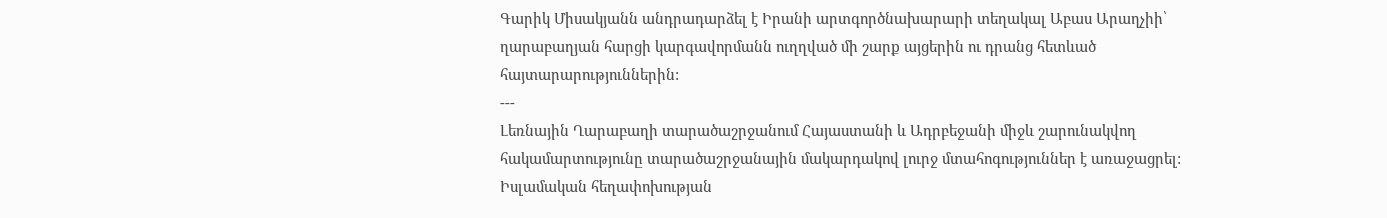Գարիկ Միսակյանն անդրադարձել է Իրանի արտգործնախարարի տեղակալ Աբաս Արաղչիի՝ ղարաբաղյան հարցի կարգավորմանն ուղղված մի շարք այցերին ու դրանց հետևած հայտարարություններին:
---
Լեռնային Ղարաբաղի տարածաշրջանում Հայաստանի և Ադրբեջանի միջև շարունակվող հակամարտությունը տարածաշրջանային մակարդակով լուրջ մտահոգություններ է առաջացրել:
Իսլամական հեղափոխության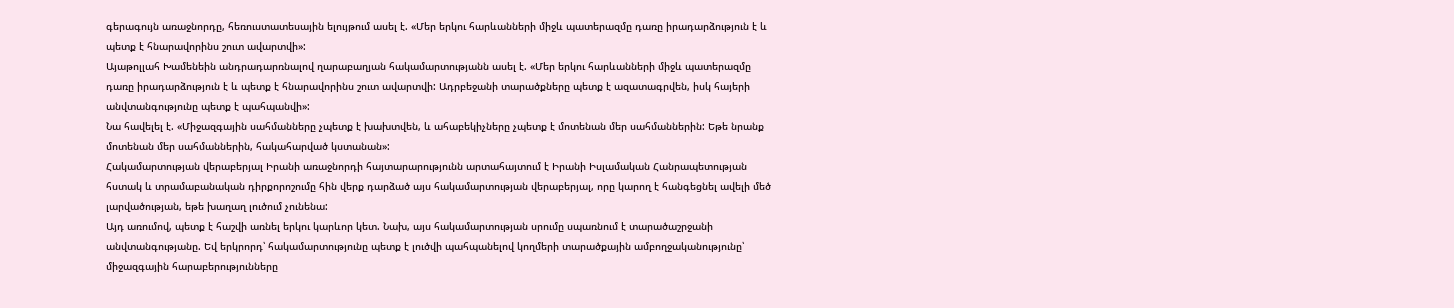գերագույն առաջնորդը, հեռուստատեսային ելույթում ասել է. «Մեր երկու հարևանների միջև պատերազմը դառը իրադարձություն է և պետք է հնարավորինս շուտ ավարտվի»:
Այաթոլլահ Խամենեին անդրադարռնալով ղարաբաղյան հակամարտությանն ասել է. «Մեր երկու հարևանների միջև պատերազմը դառը իրադարձություն է և պետք է հնարավորինս շուտ ավարտվի: Ադրբեջանի տարածքները պետք է ազատագրվեն, իսկ հայերի անվտանգությունը պետք է պահպանվի»:
Նա հավելել է. «Միջազգային սահմանները չպետք է խախտվեն, և ահաբեկիչները չպետք է մոտենան մեր սահմաններին: Եթե նրանք մոտենան մեր սահմաններին, հակահարված կստանան»:
Հակամարտության վերաբերյալ Իրանի առաջնորդի հայտարարությունն արտահայտում է Իրանի Իսլամական Հանրապետության հստակ և տրամաբանական դիրքորոշումը հին վերք դարձած այս հակամարտության վերաբերյալ, որը կարող է հանգեցնել ավելի մեծ լարվածության, եթե խաղաղ լուծում չունենա:
Այդ առումով, պետք է հաշվի առնել երկու կարևոր կետ. Նախ, այս հակամարտության սրումը սպառնում է տարածաշրջանի անվտանգությանը. Եվ երկրորդ՝ հակամարտությունը պետք է լուծվի պահպանելով կողմերի տարածքային ամբողջականությունը՝ միջազգային հարաբերությունները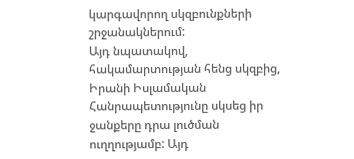կարգավորող սկզբունքների շրջանակներում:
Այդ նպատակով, հակամարտության հենց սկզբից, Իրանի Իսլամական Հանրապետությունը սկսեց իր ջանքերը դրա լուծման ուղղությամբ: Այդ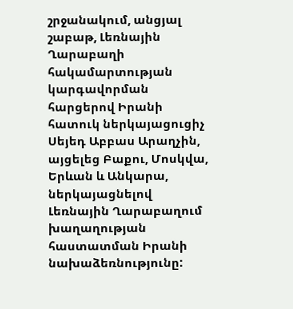շրջանակում, անցյալ շաբաթ, Լեռնային Ղարաբաղի հակամարտության կարգավորման հարցերով Իրանի հատուկ ներկայացուցիչ Սեյեդ Աբբաս Արաղչին, այցելեց Բաքու, Մոսկվա, Երևան և Անկարա, ներկայացնելով Լեռնային Ղարաբաղում խաղաղության հաստատման Իրանի նախաձեռնությունը: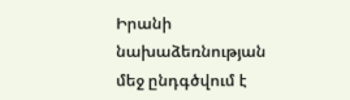Իրանի նախաձեռնության մեջ ընդգծվում է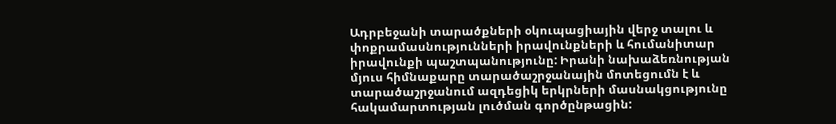Ադրբեջանի տարածքների օկուպացիային վերջ տալու և փոքրամասնությունների իրավունքների և հումանիտար իրավունքի պաշտպանությունը: Իրանի նախաձեռնության մյուս հիմնաքարը տարածաշրջանային մոտեցումն է և տարածաշրջանում ազդեցիկ երկրների մասնակցությունը հակամարտության լուծման գործընթացին: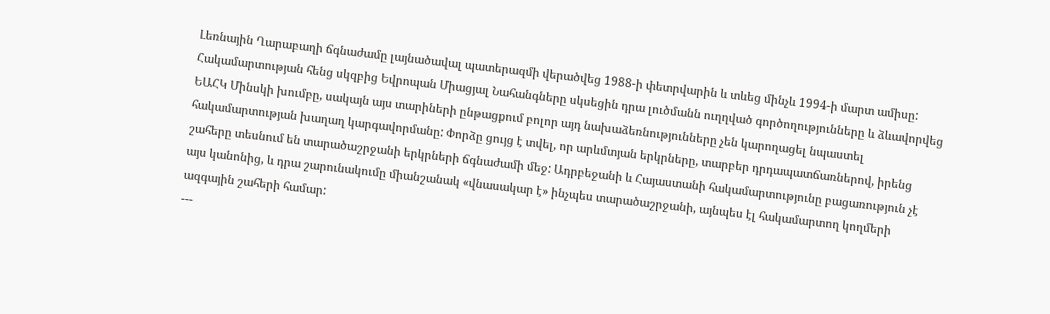Լեռնային Ղարաբաղի ճգնաժամը լայնածավալ պատերազմի վերածվեց 1988-ի փետրվարին և տևեց մինչև 1994-ի մարտ ամիսը: Հակամարտության հենց սկզբից Եվրոպան Միացյալ Նահանգները սկսեցին դրա լուծմանն ուղղված գործողությունները և ձևավորվեց ԵԱՀԿ Մինսկի խումբը, սակայն այս տարիների ընթացքում բոլոր այդ նախաձեռնությունները չեն կարողացել նպաստել հակամարտության խաղաղ կարգավորմանը: Փորձը ցույց է տվել, որ արևմտյան երկրները, տարբեր դրդապատճառներով, իրենց շահերը տեսնում են տարածաշրջանի երկրների ճգնաժամի մեջ: Ադրբեջանի և Հայաստանի հակամարտությունը բացառություն չէ այս կանոնից, և դրա շարունակումը միանշանակ «վնասակար է» ինչպես տարածաշրջանի, այնպես էլ հակամարտող կողմերի ազգային շահերի համար:
---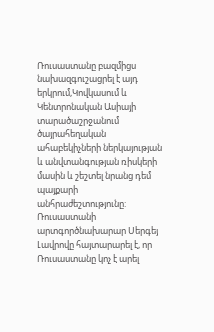Ռուսաստանը բազմիցս նախազգուշացրել է այդ երկրում,Կովկասում և Կենտրոնական Ասիայի տարածաշրջանում ծայրահեղական ահաբեկիչների ներկայության և անվտանգության ռիսկերի մասին և շեշտել նրանց դեմ պայքարի անհրաժեշտությունը:
Ռուսաստանի արտգործնախարար Սերգեյ Լավրովը հայտարարել է, որ Ռուսաստանը կոչ է արել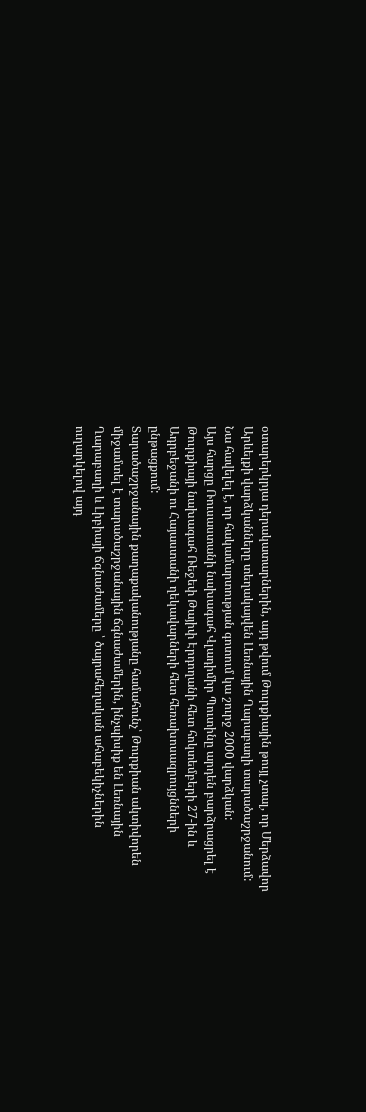օտարերկրյա դերակատարներին, այդ թվում Թուրքիային թույլ չտալ, որ Մերձավոր Արևելքի վարձկանները տեղակայվեն Լեռնային Ղարաբաղի տարածաշրջանում: Նա հավելել է, որ հակամարտության գոտում կա շուրջ 2000 վարձկան:
Այս հարցը Ռուսաստանի նախագահ Վլադիմիր Պուտինը արդեն բարձրացրել է Թուրքիայի նախագահ Ռեջեփ Թայիփ Էրդողանի հետ հոկտեմբերի 27-ին և Ադրբեջանի ու Հայաստանի ղեկավարների հետ հեռախոսազրույցնների ընթացքում:
Տարածաշրջանային քաղաքականությանը համահունչ՝ Թուրքիան ակտիվորեն միջամտել է տարածաշրջանային ճգնաժամերին, ինչպիսիք են Լեռնային Ղարաբաղի և Լիբիայի ճգնաժամերը ՝ ծայրահեղական ահաբեկիչներին ուղարկելով այդ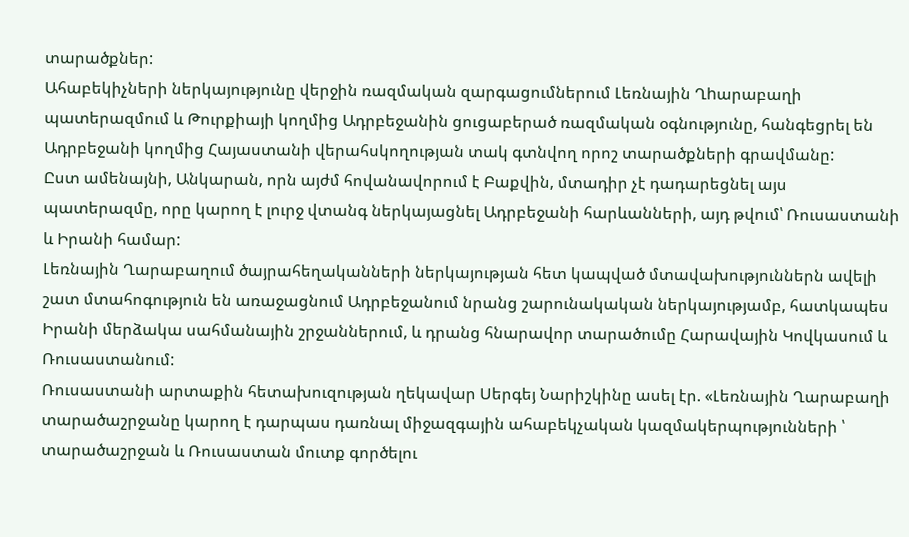տարածքներ:
Ահաբեկիչների ներկայությունը վերջին ռազմական զարգացումներում Լեռնային Ղhարաբաղի պատերազմում և Թուրքիայի կողմից Ադրբեջանին ցուցաբերած ռազմական օգնությունը, հանգեցրել են Ադրբեջանի կողմից Հայաստանի վերահսկողության տակ գտնվող որոշ տարածքների գրավմանը:
Ըստ ամենայնի, Անկարան, որն այժմ հովանավորում է Բաքվին, մտադիր չէ դադարեցնել այս պատերազմը, որը կարող է լուրջ վտանգ ներկայացնել Ադրբեջանի հարևանների, այդ թվում՝ Ռուսաստանի և Իրանի համար:
Լեռնային Ղարաբաղում ծայրահեղականների ներկայության հետ կապված մտավախություններն ավելի շատ մտահոգություն են առաջացնում Ադրբեջանում նրանց շարունակական ներկայությամբ, հատկապես Իրանի մերձակա սահմանային շրջաններում, և դրանց հնարավոր տարածումը Հարավային Կովկասում և Ռուսաստանում:
Ռուսաստանի արտաքին հետախուզության ղեկավար Սերգեյ Նարիշկինը ասել էր. «Լեռնային Ղարաբաղի տարածաշրջանը կարող է դարպաս դառնալ միջազգային ահաբեկչական կազմակերպությունների ՝ տարածաշրջան և Ռուսաստան մուտք գործելու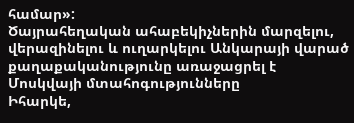համար»:
Ծայրահեղական ահաբեկիչներին մարզելու, վերազինելու և ուղարկելու Անկարայի վարած քաղաքականությունը առաջացրել է Մոսկվայի մտահոգությունները
Իհարկե,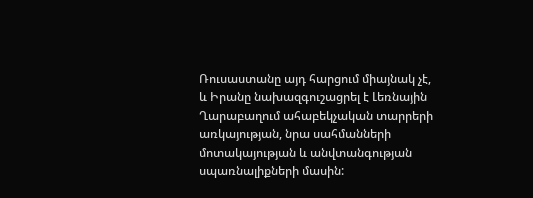Ռուսաստանը այդ հարցում միայնակ չէ, և Իրանը նախազգուշացրել է Լեռնային Ղարաբաղում ահաբեկչական տարրերի առկայության, նրա սահմանների մոտակայության և անվտանգության սպառնալիքների մասին: